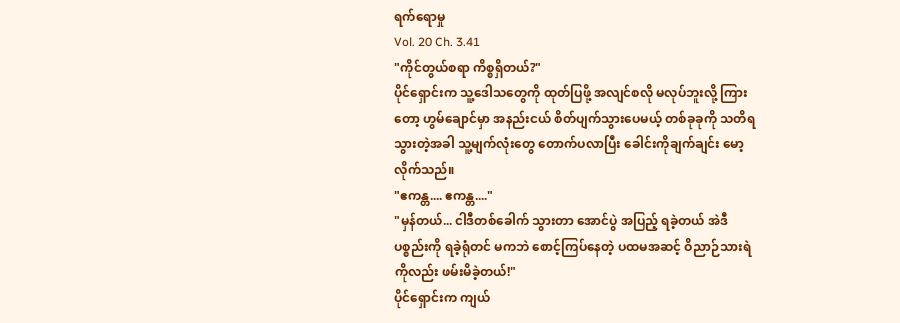ရက်ရောမှု
Vol. 20 Ch. 3.41
"ကိုင်တွယ်စရာ ကိစ္စရှိတယ်?"
ပိုင်ရှောင်းက သူ့ဒေါသတွေကို ထုတ်ပြဖို့ အလျင်စလို မလုပ်ဘူးလို့ ကြားတော့ ဟွမ်ချောင်မှာ အနည်းငယ် စိတ်ပျက်သွားပေမယ့် တစ်ခုခုကို သတိရသွားတဲ့အခါ သူ့မျက်လုံးတွေ တောက်ပလာပြီး ခေါင်းကိုချက်ချင်း မော့လိုက်သည်။
"ဧကန္တ.... ဧကန္တ...."
"မှန်တယ်... ငါဒီတစ်ခေါက် သွားတာ အောင်ပွဲ အပြည့် ရခဲ့တယ် အဲဒီပစ္စည်းကို ရခဲ့ရုံတင် မကဘဲ စောင့်ကြပ်နေတဲ့ ပထမအဆင့် ဝိညာဉ်သားရဲကိုလည်း ဖမ်းမိခဲ့တယ်!"
ပိုင်ရှောင်းက ကျယ်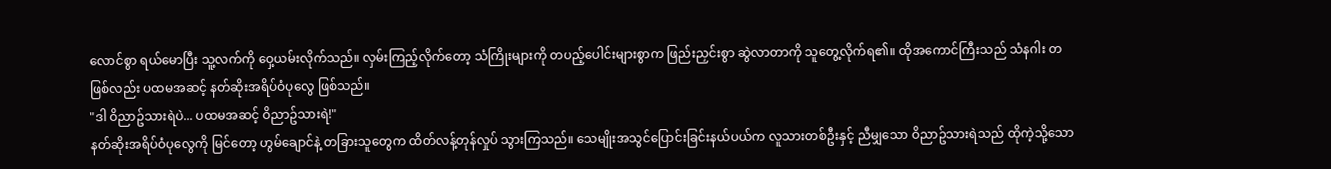လောင်စွာ ရယ်မောပြီး သူ့လက်ကို ဝှေ့ယမ်းလိုက်သည်။ လှမ်းကြည့်လိုက်တော့ သံကြိုးများကို တပည့်ပေါင်းများစွာက ဖြည်းညှင်းစွာ ဆွဲလာတာကို သူတွေ့လိုက်ရ၏။ ထိုအကောင်ကြီးသည် သံနဂါး တဖြစ်လည်း ပထမအဆင့် နတ်ဆိုးအရိပ်ဝံပုလွေ ဖြစ်သည်။
"ဒါ ဝိညာဥ်သားရဲပဲ... ပထမအဆင့် ဝိညာဥ်သားရဲ!"
နတ်ဆိုးအရိပ်ဝံပုလွေကို မြင်တော့ ဟွမ်ချောင်နဲ့ တခြားသူတွေက ထိတ်လန့်တုန်လှုပ် သွားကြသည်။ သေမျိုးအသွင်ပြောင်းခြင်းနယ်ပယ်က လူသားတစ်ဦးနှင့် ညီမျှသော ဝိညာဥ်သားရဲသည် ထိုကဲ့သို့သော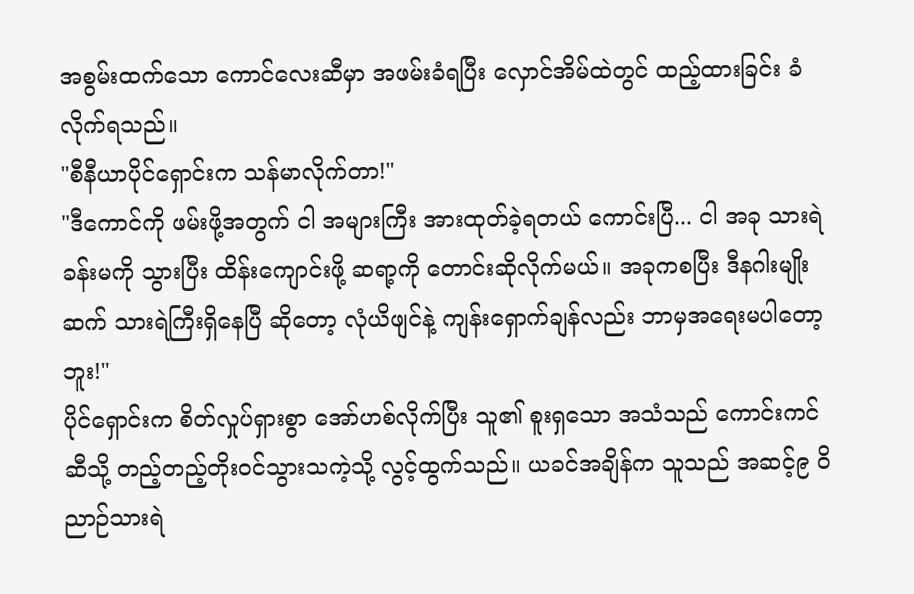အစွမ်းထက်သော ကောင်လေးဆီမှာ အဖမ်းခံရပြီး လှောင်အိမ်ထဲတွင် ထည့်ထားခြင်း ခံလိုက်ရသည်။
"စီနီယာပိုင်ရှောင်းက သန်မာလိုက်တာ!"
"ဒီကောင်ကို ဖမ်းဖို့အတွက် ငါ အများကြီး အားထုတ်ခဲ့ရတယ် ကောင်းပြီ... ငါ အခု သားရဲခန်းမကို သွားပြီး ထိန်းကျောင်းဖို့ ဆရာ့ကို တောင်းဆိုလိုက်မယ်။ အခုကစပြီး ဒီနဂါးမျိုးဆက် သားရဲကြီးရှိနေပြီ ဆိုတော့ လုံယိဖျင်နဲ့ ကျန်းရှောက်ချန်လည်း ဘာမှအရေးမပါတော့ဘူး!"
ပိုင်ရှောင်းက စိတ်လှုပ်ရှားစွာ အော်ဟစ်လိုက်ပြီး သူ၏ စူးရှသော အသံသည် ကောင်းကင်ဆီသို့ တည့်တည့်တိုးဝင်သွားသကဲ့သို့ လွင့်ထွက်သည်။ ယခင်အချိန်က သူသည် အဆင့်၉ ဝိညာဉ်သားရဲ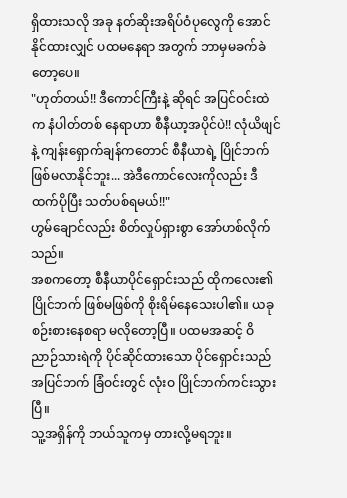ရှိထားသလို အခု နတ်ဆိုးအရိပ်ဝံပုလွေကို အောင်နိုင်ထားလျှင် ပထမနေရာ အတွက် ဘာမှမခက်ခဲတော့ပေ။
"ဟုတ်တယ်!! ဒီကောင်ကြီးနဲ့ ဆိုရင် အပြင်ဝင်းထဲက နံပါတ်တစ် နေရာဟာ စီနီယာ့အပိုင်ပဲ!! လုံယိဖျင်နဲ့ ကျန်းရှောက်ချန်ကတောင် စီနီယာရဲ့ ပြိုင်ဘက် ဖြစ်မလာနိုင်ဘူး... အဲဒီကောင်လေးကိုလည်း ဒီထက်ပိုပြီး သတ်ပစ်ရမယ်!!"
ဟွမ်ချောင်လည်း စိတ်လှုပ်ရှားစွာ အော်ဟစ်လိုက်သည်။
အစကတော့ စီနီယာပိုင်ရှောင်းသည် ထိုကလေး၏ ပြိုင်ဘက် ဖြစ်မဖြစ်ကို စိုးရိမ်နေသေးပါ၏။ ယခု စဉ်းစားနေစရာ မလိုတော့ပြီ။ ပထမအဆင့် ဝိညာဉ်သားရဲကို ပိုင်ဆိုင်ထားသော ပိုင်ရှောင်းသည် အပြင်ဘက် ခြံဝင်းတွင် လုံးဝ ပြိုင်ဘက်ကင်းသွားပြီ။
သူ့အရှိန်ကို ဘယ်သူကမှ တားလို့မရဘူး။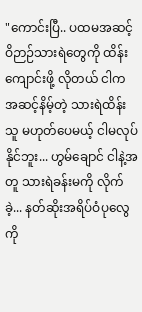"ကောင်းပြီ.. ပထမအဆင့် ဝိဉာဉ်သားရဲတွေကို ထိန်းကျောင်းဖို့ လိုတယ် ငါက အဆင့်နိမ့်တဲ့ သားရဲထိန်းသူ မဟုတ်ပေမယ့် ငါမလုပ်နိုင်ဘူး... ဟွမ်ချောင် ငါနဲ့အတူ သားရဲခန်းမကို လိုက်ခဲ့... နတ်ဆိုးအရိပ်ဝံပုလွေကို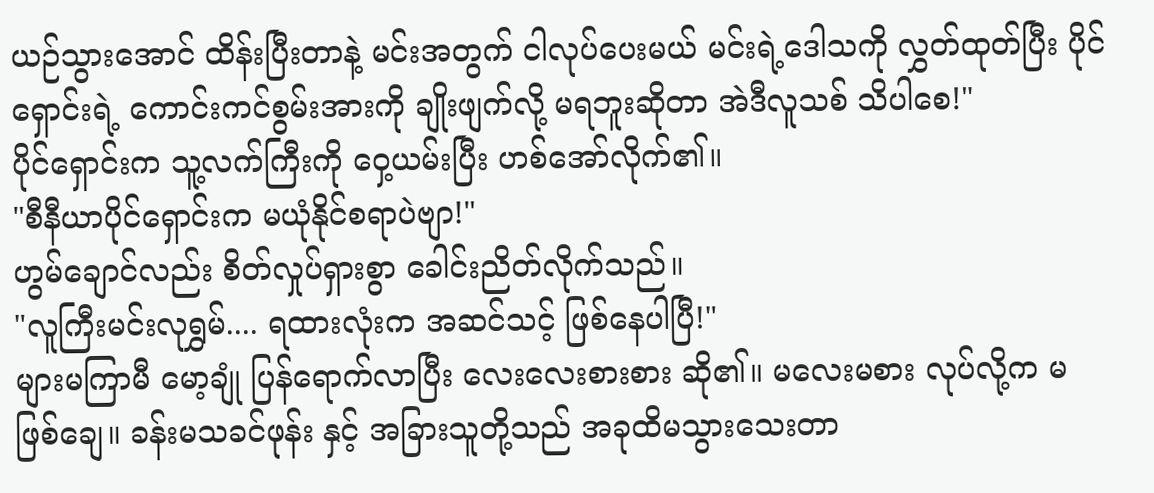ယဉ်သွားအောင် ထိန်းပြီးတာနဲ့ မင်းအတွက် ငါလုပ်ပေးမယ် မင်းရဲ့ဒေါသကို လွှတ်ထုတ်ပြီး ပိုင်ရှောင်းရဲ့ ကောင်းကင်စွမ်းအားကို ချိုးဖျက်လို့ မရဘူးဆိုတာ အဲဒီလူသစ် သိပါစေ!"
ပိုင်ရှောင်းက သူ့လက်ကြီးကို ဝှေ့ယမ်းပြီး ဟစ်အော်လိုက်၏။
"စီနီယာပိုင်ရှောင်းက မယုံနိုင်စရာပဲဗျာ!"
ဟွမ်ချောင်လည်း စိတ်လှုပ်ရှားစွာ ခေါင်းညိတ်လိုက်သည်။
"လူကြီးမင်းလုရွှမ်.... ရထားလုံးက အဆင်သင့် ဖြစ်နေပါပြီ!"
များမကြာမီ မော့ချုံ ပြန်ရောက်လာပြီး လေးလေးစားစား ဆို၏။ မလေးမစား လုပ်လို့က မဖြစ်ချေ။ ခန်းမသခင်ဖုန်း နှင့် အခြားသူတို့သည် အခုထိမသွားသေးတာ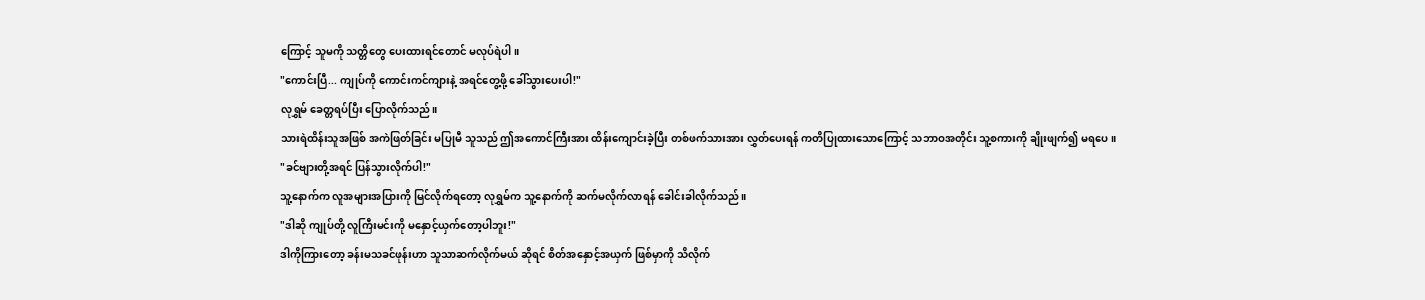ကြောင့် သူမကို သတ္တိတွေ ပေးထားရင်တောင် မလုပ်ရဲပါ။
"ကောင်းပြီ... ကျုပ်ကို ကောင်းကင်ကျားနဲ့ အရင်တွေ့ဖို့ ခေါ်သွားပေးပါ!"
လုရွှမ် ခေတ္တရပ်ပြီး ပြောလိုက်သည်။
သားရဲထိန်းသူအဖြစ် အကဲဖြတ်ခြင်း မပြုမီ သူသည် ဤအကောင်ကြီးအား ထိန်းကျောင်းခဲ့ပြီး တစ်ဖက်သားအား လွှတ်ပေးရန် ကတိပြုထားသောကြောင့် သဘာဝအတိုင်း သူ့စကားကို ချိုးဖျက်၍ မရပေ။
"ခင်ဗျားတို့အရင် ပြန်သွားလိုက်ပါ!"
သူ့နောက်က လူအများအပြားကို မြင်လိုက်ရတော့ လုရွှမ်က သူ့နောက်ကို ဆက်မလိုက်လာရန် ခေါင်းခါလိုက်သည်။
"ဒါဆို ကျုပ်တို့ လူကြီးမင်းကို မနှောင့်ယှက်တော့ပါဘူး!"
ဒါကိုကြားတော့ ခန်းမသခင်ဖုန်းဟာ သူသာဆက်လိုက်မယ် ဆိုရင် စိတ်အနှောင့်အယှက် ဖြစ်မှာကို သိလိုက်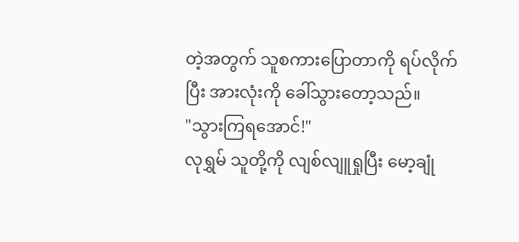တဲ့အတွက် သူစကားပြောတာကို ရပ်လိုက်ပြီး အားလုံးကို ခေါ်သွားတော့သည်။
"သွားကြရအောင်!"
လုရွှမ် သူတို့ကို လျစ်လျူရှုပြီး မော့ချုံ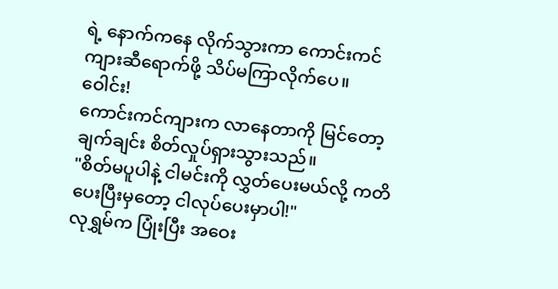ရဲ့ နောက်ကနေ လိုက်သွားကာ ကောင်းကင်ကျားဆီရောက်ဖို့ သိပ်မကြာလိုက်ပေ။
ဝေါင်း!
ကောင်းကင်ကျားက လာနေတာကို မြင်တော့ ချက်ချင်း စိတ်လှုပ်ရှားသွားသည်။
"စိတ်မပူပါနဲ့ ငါမင်းကို လွှတ်ပေးမယ်လို့ ကတိပေးပြီးမှတော့ ငါလုပ်ပေးမှာပါ!"
လုရွှမ်က ပြုံးပြီး အဝေး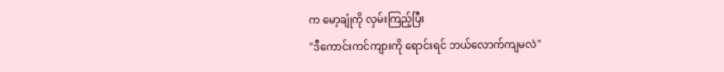က မော့ချုံကို လှမ်းကြည့်ပြီး
"ဒီကောင်းကင်ကျားကို ရောင်းရင် ဘယ်လောက်ကျမလဲ"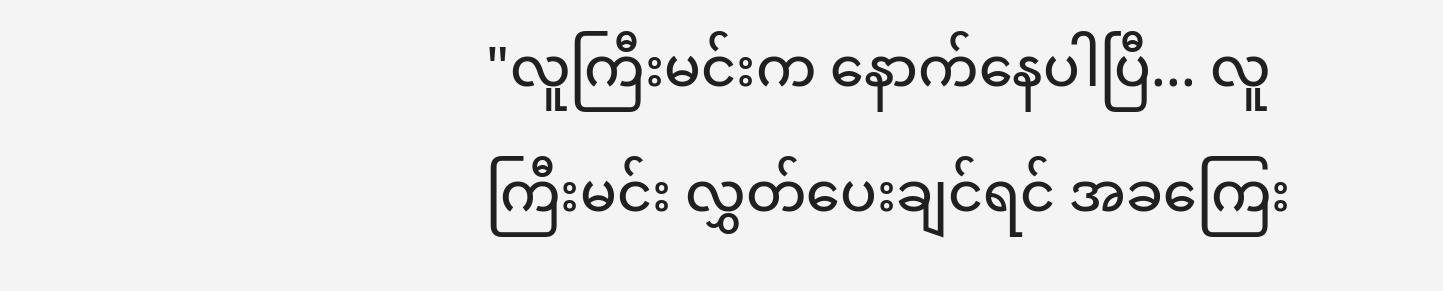"လူကြီးမင်းက နောက်နေပါပြီ... လူကြီးမင်း လွှတ်ပေးချင်ရင် အခကြေး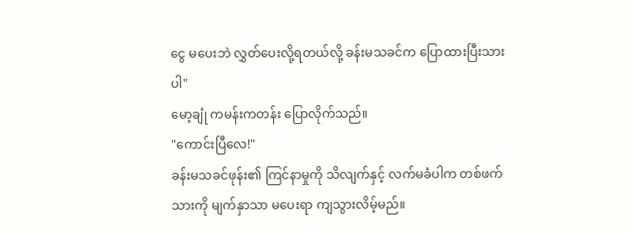ငွေ မပေးဘဲ လွှတ်ပေးလို့ရတယ်လို့ ခန်းမသခင်က ပြောထားပြီးသားပါ"
မော့ချုံ ကမန်းကတန်း ပြောလိုက်သည်။
"ကောင်းပြီလေ!"
ခန်းမသခင်ဖုန်း၏ ကြင်နာမှုကို သိလျက်နှင့် လက်မခံပါက တစ်ဖက်သားကို မျက်နှာသာ မပေးရာ ကျသွားလိမ့်မည်။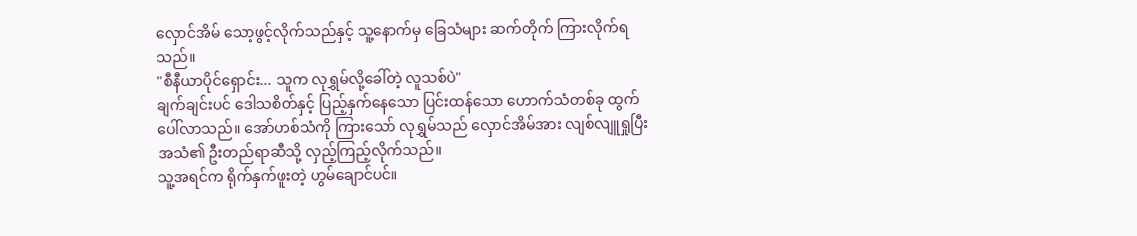လှောင်အိမ် သော့ဖွင့်လိုက်သည်နှင့် သူ့နောက်မှ ခြေသံများ ဆက်တိုက် ကြားလိုက်ရသည်။
"စီနီယာပိုင်ရှောင်း... သူက လုရွှမ်လို့ခေါ်တဲ့ လူသစ်ပဲ"
ချက်ချင်းပင် ဒေါသစိတ်နှင့် ပြည့်နှက်နေသော ပြင်းထန်သော ဟောက်သံတစ်ခု ထွက်ပေါ်လာသည်။ အော်ဟစ်သံကို ကြားသော် လုရွှမ်သည် လှောင်အိမ်အား လျစ်လျူရှုပြီး အသံ၏ ဦးတည်ရာဆီသို့ လှည့်ကြည့်လိုက်သည်။
သူ့အရင်က ရိုက်နှက်ဖူးတဲ့ ဟွမ်ချောင်ပင်။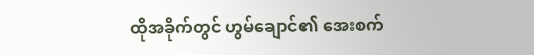ထိုအခိုက်တွင် ဟွမ်ချောင်၏ အေးစက်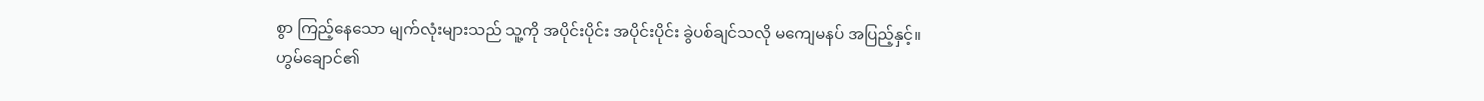စွာ ကြည့်နေသော မျက်လုံးများသည် သူ့ကို အပိုင်းပိုင်း အပိုင်းပိုင်း ခွဲပစ်ချင်သလို မကျေမနပ် အပြည့်နှင့်။
ဟွမ်ချောင်၏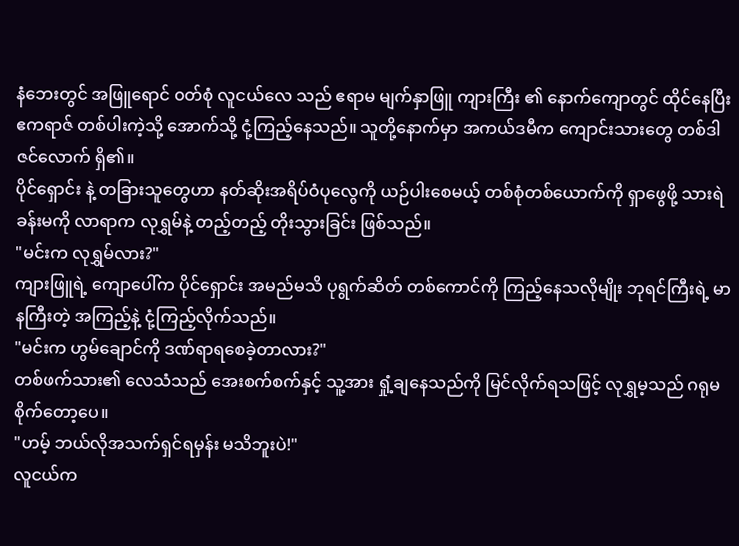နံဘေးတွင် အဖြူရောင် ၀တ်စုံ လူငယ်လေ သည် ဧရာမ မျက်နှာဖြူ ကျားကြီး ၏ နောက်ကျောတွင် ထိုင်နေပြီး ဧကရာဇ် တစ်ပါးကဲ့သို့ အောက်သို့ ငုံ့ကြည့်နေသည်။ သူတို့နောက်မှာ အကယ်ဒမီက ကျောင်းသားတွေ တစ်ဒါဇင်လောက် ရှိ၏။
ပိုင်ရှောင်း နဲ့ တခြားသူတွေဟာ နတ်ဆိုးအရိပ်ဝံပုလွေကို ယဉ်ပါးစေမယ့် တစ်စုံတစ်ယောက်ကို ရှာဖွေဖို့ သားရဲခန်းမကို လာရာက လုရွှမ်နဲ့ တည့်တည့် တိုးသွားခြင်း ဖြစ်သည်။
"မင်းက လုရွှမ်လား?"
ကျားဖြူရဲ့ ကျောပေါ်က ပိုင်ရှောင်း အမည်မသိ ပုရွက်ဆိတ် တစ်ကောင်ကို ကြည့်နေသလိုမျိုး ဘုရင်ကြီးရဲ့ မာနကြီးတဲ့ အကြည့်နဲ့ ငုံ့ကြည့်လိုက်သည်။
"မင်းက ဟွမ်ချောင်ကို ဒဏ်ရာရစေခဲ့တာလား?"
တစ်ဖက်သား၏ လေသံသည် အေးစက်စက်နှင့် သူ့အား ရှုံ့ချနေသည်ကို မြင်လိုက်ရသဖြင့် လုရွှမ့သည် ဂရုမစိုက်တော့ပေ။
"ဟမ့် ဘယ်လိုအသက်ရှင်ရမှန်း မသိဘူးပဲ!"
လူငယ်က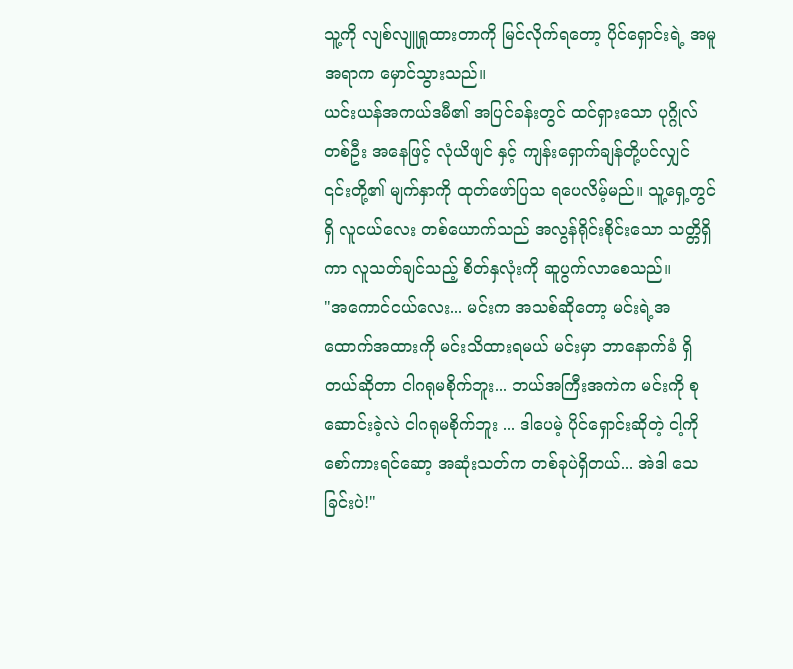သူ့ကို လျစ်လျူရှုထားတာကို မြင်လိုက်ရတော့ ပိုင်ရှောင်းရဲ့ အမူအရာက မှောင်သွားသည်။
ယင်းယန်အကယ်ဒမီ၏ အပြင်ခန်းတွင် ထင်ရှားသော ပုဂ္ဂိုလ်တစ်ဦး အနေဖြင့် လုံယိဖျင် နှင့် ကျန်းရှောက်ချန်တို့ပင်လျှင် ၎င်းတို့၏ မျက်နှာကို ထုတ်ဖော်ပြသ ရပေလိမ့်မည်။ သူ့ရှေ့တွင်ရှိ လူငယ်လေး တစ်ယောက်သည် အလွန်ရိုင်းစိုင်းသော သတ္တိရှိကာ လူသတ်ချင်သည့် စိတ်နှလုံးကို ဆူပွက်လာစေသည်။
"အကောင်ငယ်လေး... မင်းက အသစ်ဆိုတော့ မင်းရဲ့အထောက်အထားကို မင်းသိထားရမယ် မင်းမှာ ဘာနောက်ခံ ရှိတယ်ဆိုတာ ငါဂရုမစိုက်ဘူး... ဘယ်အကြီးအကဲက မင်းကို စုဆောင်းခဲ့လဲ ငါဂရုမစိုက်ဘူး ... ဒါပေမဲ့ ပိုင်ရှောင်းဆိုတဲ့ ငါ့ကို စော်ကားရင်ဆော့ အဆုံးသတ်က တစ်ခုပဲရှိတယ်... အဲဒါ သေခြင်းပဲ!"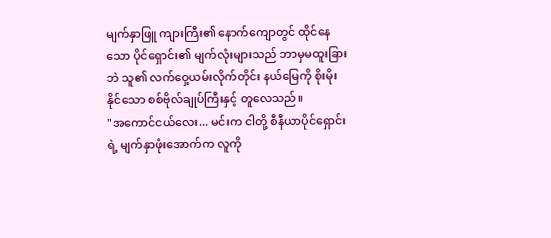မျက်နှာဖြူ ကျားကြီး၏ နောက်ကျောတွင် ထိုင်နေသော ပိုင်ရှောင်း၏ မျက်လုံးများသည် ဘာမှမထူးခြားဘဲ သူ၏ လက်ဝှေ့ယမ်းလိုက်တိုင်း နယ်မြေကို စိုးမိုးနိုင်သော စစ်ဗိုလ်ချုပ်ကြီးနှင့် တူလေသည်။
"အကောင်ငယ်လေး... မင်းက ငါတို့ စီနီယာပိုင်ရှောင်းရဲ့ မျက်နှာဖုံးအောက်က လူကို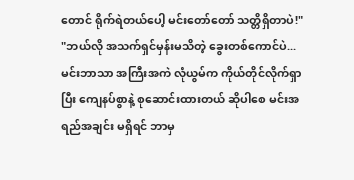တောင် ရိုက်ရဲတယ်ပေါ့ မင်းတော်တော် သတ္တိရှိတာပဲ!"
"ဘယ်လို အသက်ရှင်မှန်းမသိတဲ့ ခွေးတစ်ကောင်ပဲ... မင်းဘာသာ အကြီးအကဲ လုံယွမ်က ကိုယ်တိုင်လိုက်ရှာပြီး ကျေနပ်စွာနဲ့ စုဆောင်းထားတယ် ဆိုပါစေ မင်းအရည်အချင်း မရှိရင် ဘာမှ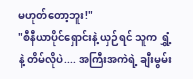မဟုတ်တော့ဘူး!"
"စီနီယာပိုင်ရှောင်းနဲ့ ယှဉ်ရင် သူက ရွှံ့နဲ့ တိမ်လိုပဲ.... အကြီးအကဲရဲ့ ချီးမွမ်း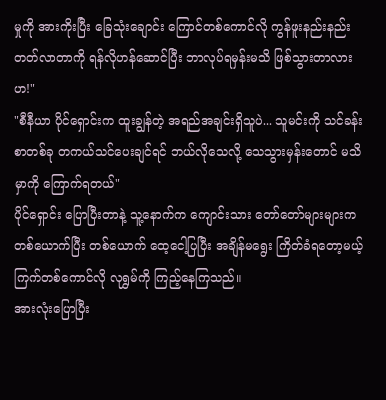မှုကို အားကိုးပြီး ခြေသုံးချောင်း ကြောင်တစ်ကောင်လို ကွန်ဖူးနည်းနည်း တတ်လာတာကို ရန်လိုဟန်ဆောင်ပြီး ဘာလုပ်ရမှန်းမသိ ဖြစ်သွားတာလားဟ!"
"စီနီယာ ပိုင်ရှောင်းက ထူးချွန်တဲ့ အရည်အချင်းရှိသူပဲ... သူမင်းကို သင်ခန်းစာတစ်ခု တကယ်သင်ပေးချင်ရင် ဘယ်လိုသေလို့ သေသွားမှန်းတောင် မသိမှာကို ကြောက်ရတယ်"
ပိုင်ရှောင်း ပြောပြီးတာနဲ့ သူ့နောက်က ကျောင်းသား တော်တော်များများက တစ်ယောက်ပြီး တစ်ယောက် ထေ့ငေါ့ပြပြီး အချိန်မရွေး ကြိတ်ခံရတော့မယ့် ကြက်တစ်ကောင်လို လုရွှမ်ကို ကြည့်နေကြသည်။
အားလုံးပြောပြီး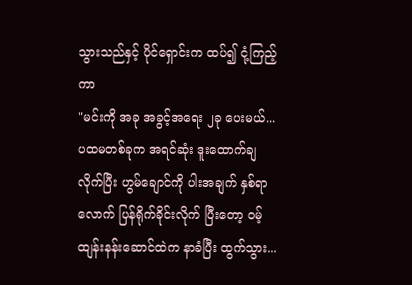သွားသည်နှင့် ပိုင်ရှောင်းက ထပ်၍ ငုံ့ကြည့်ကာ
"မင်းကို အခု အခွင့်အရေး ၂ခု ပေးမယ်... ပထမတစ်ခုက အရင်ဆုံး ဒူးထောက်ချလိုက်ပြီး ဟွမ်ချောင်ကို ပါးအချက် နှစ်ရာလောက် ပြန်ရိုက်ခိုင်းလိုက် ပြီးတော့ ဝမ့်ထျန်းနန်းဆောင်ထဲက နာခံပြီး ထွက်သွား...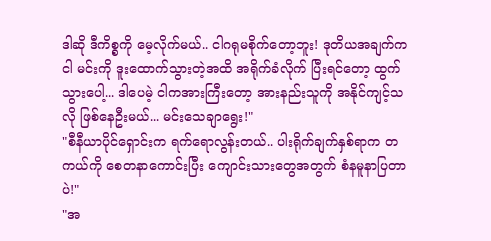ဒါဆို ဒီကိစ္စကို မေ့လိုက်မယ်.. ငါဂရုမစိုက်တော့ဘူး! ဒုတိယအချက်က ငါ မင်းကို ဒူးထောက်သွားတဲ့အထိ အရိုက်ခံလိုက် ပြီးရင်တော့ ထွက်သွားပေါ့... ဒါပေမဲ့ ငါကအားကြီးတော့ အားနည်းသူကို အနိုင်ကျင့်သလို ဖြစ်နေဦးမယ်... မင်းသေချာရွေး!"
"စီနီယာပိုင်ရှောင်းက ရက်ရောလွန်းတယ်.. ပါးရိုက်ချက်နှစ်ရာက တကယ်ကို စေတနာကောင်းပြီး ကျောင်းသားတွေအတွက် စံနမူနာပြတာပဲ!"
"အ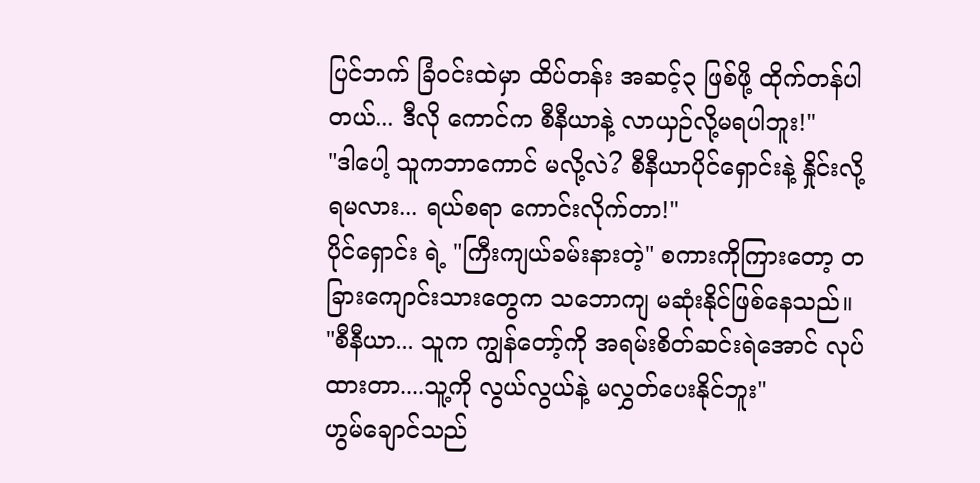ပြင်ဘက် ခြံဝင်းထဲမှာ ထိပ်တန်း အဆင့်၃ ဖြစ်ဖို့ ထိုက်တန်ပါတယ်... ဒီလို ကောင်က စီနီယာနဲ့ လာယှဉ်လို့မရပါဘူး!"
"ဒါပေါ့ သူကဘာကောင် မလို့လဲ? စီနီယာပိုင်ရှောင်းနဲ့ နှိုင်းလို့ ရမလား... ရယ်စရာ ကောင်းလိုက်တာ!"
ပိုင်ရှောင်း ရဲ့ "ကြီးကျယ်ခမ်းနားတဲ့" စကားကိုကြားတော့ တခြားကျောင်းသားတွေက သဘောကျ မဆုံးနိုင်ဖြစ်နေသည်။
"စီနီယာ... သူက ကျွန်တော့်ကို အရမ်းစိတ်ဆင်းရဲအောင် လုပ်ထားတာ....သူ့ကို လွယ်လွယ်နဲ့ မလွှတ်ပေးနိုင်ဘူး"
ဟွမ်ချောင်သည်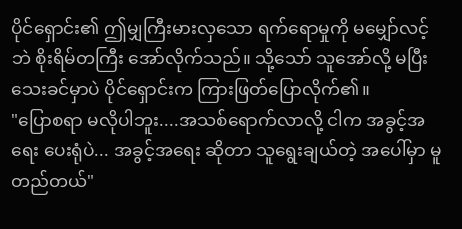ပိုင်ရှောင်း၏ ဤမျှကြီးမားလှသော ရက်ရောမှုကို မမျှော်လင့်ဘဲ စိုးရိမ်တကြီး အော်လိုက်သည်။ သို့သော် သူအော်လို့ မပြီးသေးခင်မှာပဲ ပိုင်ရှောင်းက ကြားဖြတ်ပြောလိုက်၏။
"ပြောစရာ မလိုပါဘူး....အသစ်ရောက်လာလို့ ငါက အခွင့်အရေး ပေးရုံပဲ... အခွင့်အရေး ဆိုတာ သူရွေးချယ်တဲ့ အပေါ်မှာ မူတည်တယ်"